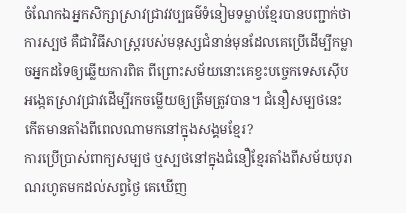ចំណែកឯអ្នកសិក្សាស្រាវជ្រាវវប្បធម៌ទំនៀមទម្លាប់ខ្មែរបានបញ្ជាក់ថា ការស្បថ គឺជាវិធីសាស្ត្ររបស់មនុស្សជំនាន់មុនដែលគេប្រើដើម្បីកម្លាចអ្នកដទៃឲ្យឆ្លើយការពិត ពីព្រោះសម័យនោះគេខ្វះបច្ចេកទេសស៊ើបអង្កេតស្រាវជ្រាវដើម្បីរកចម្លើយឲ្យត្រឹមត្រូវបាន។ ជំនឿសម្បថនេះកើតមានតាំងពីពេលណាមកនៅក្នុងសង្គមខ្មែរ?
ការប្រើប្រាស់ពាក្យសម្បថ ឬស្បថនៅក្នុងជំនឿខ្មែរតាំងពីសម័យបុរាណរហូតមកដល់សព្វថ្ងៃ គេឃើញ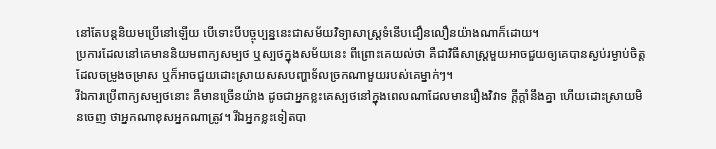នៅតែបន្តនិយមប្រើនៅឡើយ បើទោះបីបច្ចុប្បន្ននេះជាសម័យវិទ្យាសាស្ត្រទំនើបជឿនលឿនយ៉ាងណាក៏ដោយ។
ប្រការដែលនៅគេមាននិយមពាក្យសម្បថ ឬស្បថក្នុងសម័យនេះ ពីព្រោះគេយល់ថា គឺជាវិធីសាស្ត្រមួយអាចជួយឲ្យគេបានស្ងប់រម្ងាប់ចិត្តដែលចម្រូងចម្រាស ឬក៏អាចជួយដោះស្រាយសសបញ្ហាទ័លច្រកណាមួយរបស់គេម្នាក់ៗ។
រីឯការប្រើពាក្យសម្បថនោះ គឺមានច្រើនយ៉ាង ដូចជាអ្នកខ្លះគេស្បថនៅក្នុងពេលណាដែលមានរឿងវិវាទ ក្ដីក្ដាំនឹងគ្នា ហើយដោះស្រាយមិនចេញ ថាអ្នកណាខុសអ្នកណាត្រូវ។ រីឯអ្នកខ្លះទៀតបា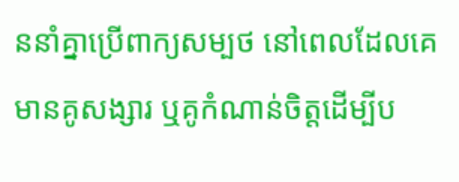ននាំគ្នាប្រើពាក្យសម្បថ នៅពេលដែលគេមានគូសង្សារ ឬគូកំណាន់ចិត្តដើម្បីប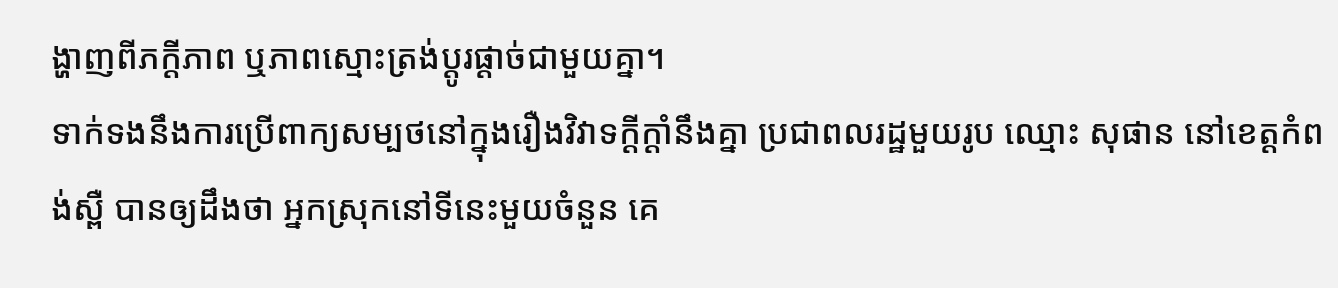ង្ហាញពីភក្ដីភាព ឬភាពស្មោះត្រង់ប្ដូរផ្ដាច់ជាមួយគ្នា។
ទាក់ទងនឹងការប្រើពាក្យសម្បថនៅក្នុងរឿងវិវាទក្ដីក្ដាំនឹងគ្នា ប្រជាពលរដ្ឋមួយរូប ឈ្មោះ សុផាន នៅខេត្តកំពង់ស្ពឺ បានឲ្យដឹងថា អ្នកស្រុកនៅទីនេះមួយចំនួន គេ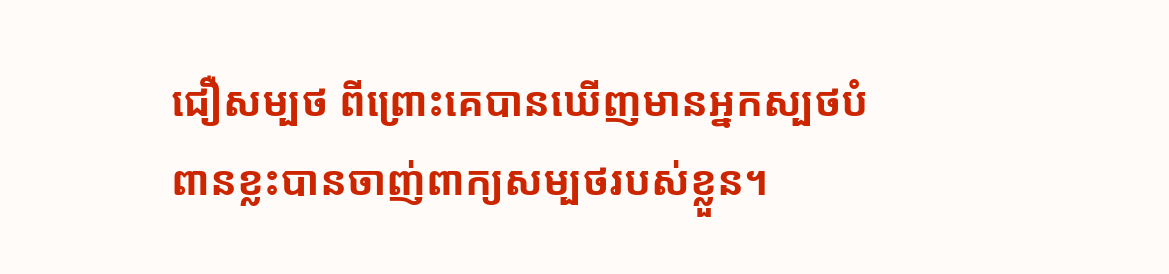ជឿសម្បថ ពីព្រោះគេបានឃើញមានអ្នកស្បថបំពានខ្លះបានចាញ់ពាក្យសម្បថរបស់ខ្លួន។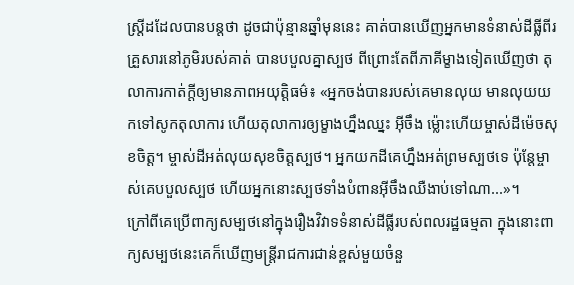ស្ត្រីដដែលបានបន្តថា ដូចជាប៉ុន្មានឆ្នាំមុននេះ គាត់បានឃើញអ្នកមានទំនាស់ដីធ្លីពីរគ្រួសារនៅភូមិរបស់គាត់ បានបបួលគ្នាស្បថ ពីព្រោះតែពីភាគីម្ខាងទៀតឃើញថា តុលាការកាត់ក្តីឲ្យមានភាពអយុត្តិធម៌៖ «អ្នកចង់បានរបស់គេមានលុយ មានលុយយកទៅសូកតុលាការ ហើយតុលាការឲ្យម្ខាងហ្នឹងឈ្នះ អ៊ីចឹង ម៉្លោះហើយម្ចាស់ដីម៉េចសុខចិត្ត។ ម្ចាស់ដីអត់លុយសុខចិត្តស្បថ។ អ្នកយកដីគេហ្នឹងអត់ព្រមស្បថទេ ប៉ុន្តែម្ចាស់គេបបួលស្បថ ហើយអ្នកនោះស្បថទាំងបំពានអ៊ីចឹងឈឺងាប់ទៅណា...»។
ក្រៅពីគេប្រើពាក្យសម្បថនៅក្នុងរឿងវិវាទទំនាស់ដីធ្លីរបស់ពលរដ្ឋធម្មតា ក្នុងនោះពាក្យសម្បថនេះគេក៏ឃើញមន្ត្រីរាជការជាន់ខ្ពស់មួយចំនួ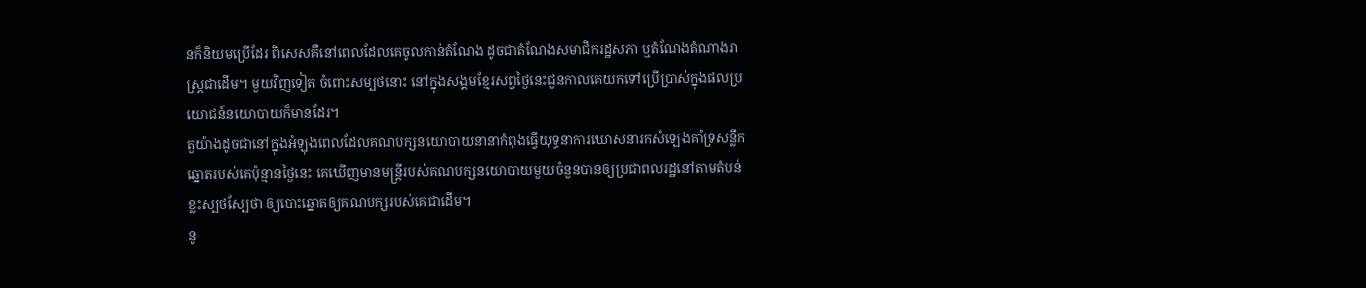នក៏និយមប្រើដែរ ពិសេសគឺនៅពេលដែលគេចូលកាន់តំណែង ដូចជាតំណែងសមាជិករដ្ឋសភា ឬតំណែងតំណាងរាស្ត្រជាដើម។ មួយវិញទៀត ចំពោះសម្បថនោះ នៅក្នុងសង្គមខ្មែរសព្វថ្ងៃនេះជួនកាលគេយកទៅប្រើប្រាស់ក្នុងផលប្រយោជន៍នយោបាយក៏មានដែរ។
តួយ៉ាងដូចជានៅក្នុងអំឡុងពេលដែលគណបក្សនយោបាយនានាកំពុងធ្វើយុទ្ធនាការឃោសនារកសំឡេងគាំទ្រសន្លឹកឆ្នោតរបស់គេប៉ុន្មានថ្ងៃនេះ គេឃើញមានមន្ត្រីរបស់គណបក្សនយោបាយមួយចំនួនបានឲ្យប្រជាពលរដ្ឋនៅតាមតំបន់ខ្លះស្បថស្បែថា ឲ្យបោះឆ្នោតឲ្យគណបក្សរបស់គេជាដើម។
នូ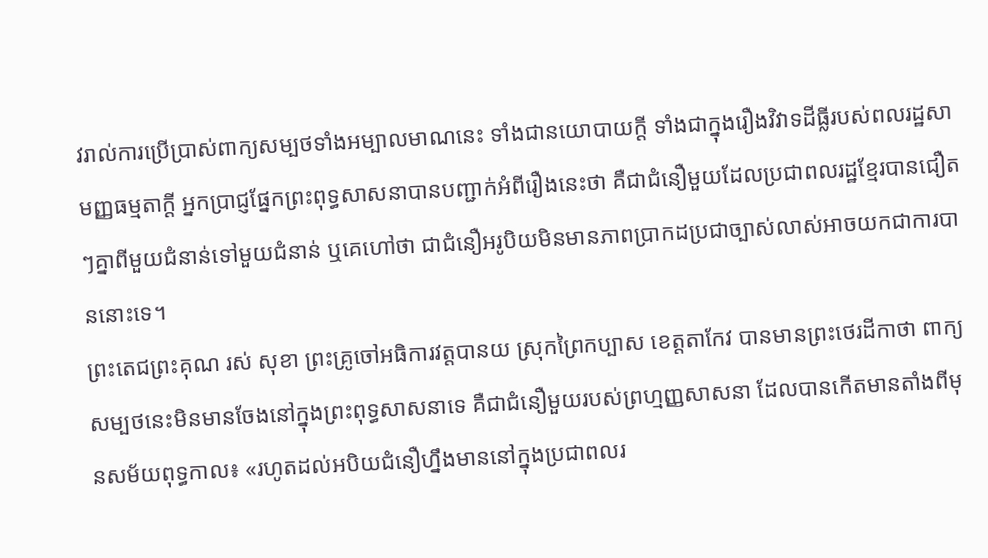វរាល់ការប្រើប្រាស់ពាក្យសម្បថទាំងអម្បាលមាណនេះ ទាំងជានយោបាយក្ដី ទាំងជាក្នុងរឿងវិវាទដីធ្លីរបស់ពលរដ្ឋសាមញ្ញធម្មតាក្ដី អ្នកប្រាជ្ញផ្នែកព្រះពុទ្ធសាសនាបានបញ្ជាក់អំពីរឿងនេះថា គឺជាជំនឿមួយដែលប្រជាពលរដ្ឋខ្មែរបានជឿតៗគ្នាពីមួយជំនាន់ទៅមួយជំនាន់ ឬគេហៅថា ជាជំនឿអរូបិយមិនមានភាពប្រាកដប្រជាច្បាស់លាស់អាចយកជាការបាននោះទេ។
ព្រះតេជព្រះគុណ រស់ សុខា ព្រះគ្រូចៅអធិការវត្តបានយ ស្រុកព្រៃកប្បាស ខេត្តតាកែវ បានមានព្រះថេរដីកាថា ពាក្យសម្បថនេះមិនមានចែងនៅក្នុងព្រះពុទ្ធសាសនាទេ គឺជាជំនឿមួយរបស់ព្រហ្មញ្ញសាសនា ដែលបានកើតមានតាំងពីមុនសម័យពុទ្ធកាល៖ «រហូតដល់អបិយជំនឿហ្នឹងមាននៅក្នុងប្រជាពលរ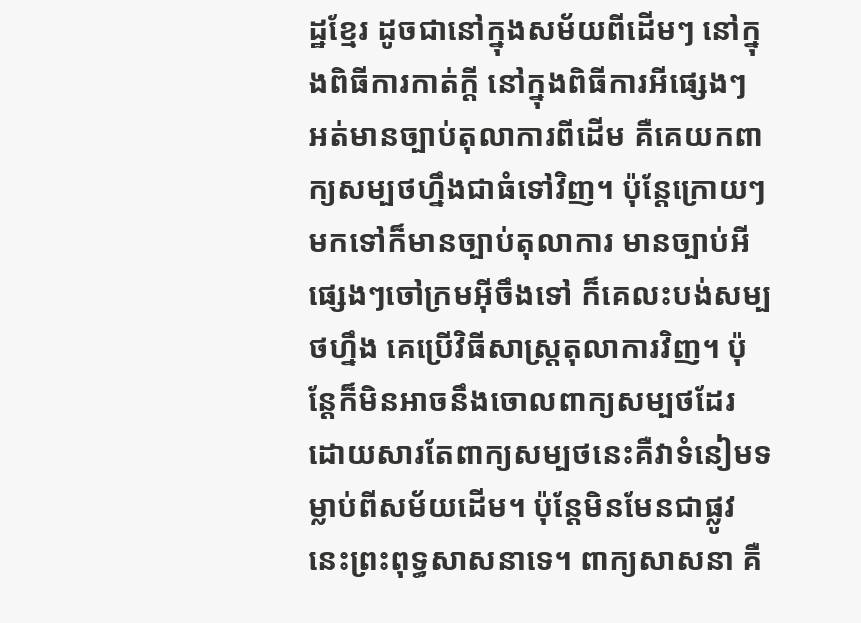ដ្ឋខ្មែរ ដូចជានៅក្នុងសម័យពីដើមៗ នៅក្នុងពិធីការកាត់ក្ដី នៅក្នុងពិធីការអីផ្សេងៗ អត់មានច្បាប់តុលាការពីដើម គឺគេយកពាក្យសម្បថហ្នឹងជាធំទៅវិញ។ ប៉ុន្តែក្រោយៗមកទៅក៏មានច្បាប់តុលាការ មានច្បាប់អីផ្សេងៗចៅក្រមអ៊ីចឹងទៅ ក៏គេលះបង់សម្បថហ្នឹង គេប្រើវិធីសាស្ត្រតុលាការវិញ។ ប៉ុន្តែក៏មិនអាចនឹងចោលពាក្យសម្បថដែរ ដោយសារតែពាក្យសម្បថនេះគឺវាទំនៀមទម្លាប់ពីសម័យដើម។ ប៉ុន្តែមិនមែនជាផ្លូវនេះព្រះពុទ្ធសាសនាទេ។ ពាក្យសាសនា គឺ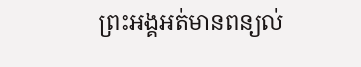ព្រះអង្គអត់មានពន្យល់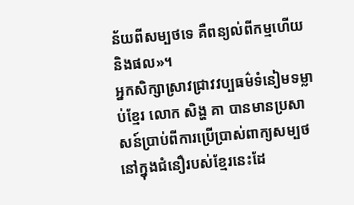ន័យពីសម្បថទេ គឺពន្យល់ពីកម្មហើយនិងផល»។
អ្នកសិក្សាស្រាវជ្រាវវប្បធម៌ទំនៀមទម្លាប់ខ្មែរ លោក សិង្ហ គា បានមានប្រសាសន៍ប្រាប់ពីការប្រើប្រាស់ពាក្យសម្បថនៅក្នុងជំនឿរបស់ខ្មែរនេះដែ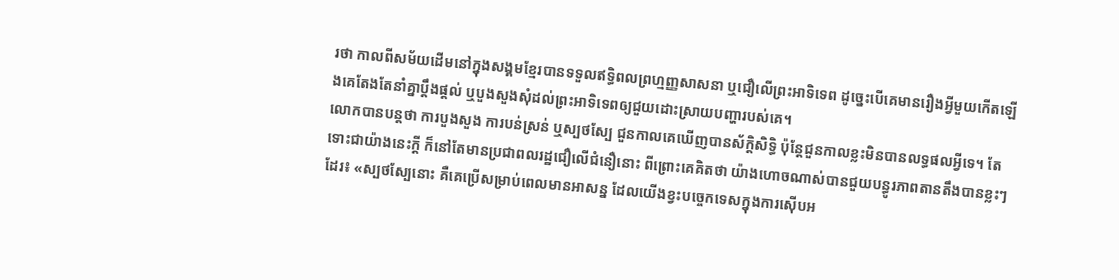រថា កាលពីសម័យដើមនៅក្នុងសង្គមខ្មែរបានទទួលឥទ្ធិពលព្រហ្មញ្ញសាសនា ឬជឿលើព្រះអាទិទេព ដូច្នេះបើគេមានរឿងអ្វីមួយកើតឡើងគេតែងតែនាំគ្នាប្ដឹងផ្ដល់ ឬបួងសួងសុំដល់ព្រះអាទិទេពឲ្យជួយដោះស្រាយបញ្ហារបស់គេ។
លោកបានបន្តថា ការបួងសួង ការបន់ស្រន់ ឬស្បថស្បែ ជួនកាលគេឃើញបានស័ក្ដិសិទ្ធិ ប៉ុន្តែជួនកាលខ្លះមិនបានលទ្ធផលអ្វីទេ។ តែទោះជាយ៉ាងនេះក្ដី ក៏នៅតែមានប្រជាពលរដ្ឋជឿលើជំនឿនោះ ពីព្រោះគេគិតថា យ៉ាងហោចណាស់បានជួយបន្ធូរភាពតានតឹងបានខ្លះៗដែរ៖ «ស្បថស្បែនោះ គឺគេប្រើសម្រាប់ពេលមានអាសន្ន ដែលយើងខ្វះបច្ចេកទេសក្នុងការស៊ើបអ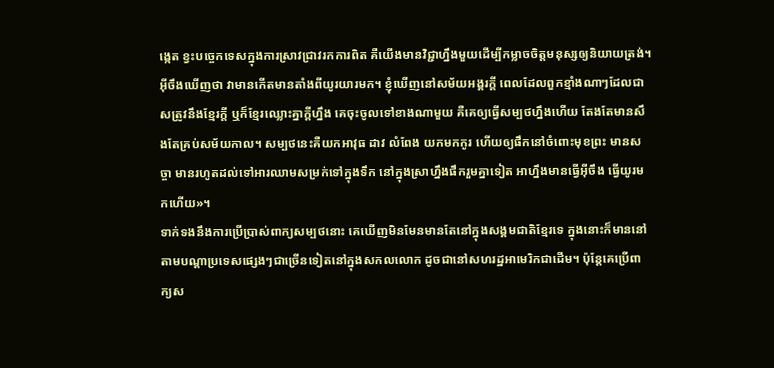ង្កេត ខ្វះបច្ចេកទេសក្នុងការស្រាវជ្រាវរកការពិត គឺយើងមានវិជ្ជាហ្នឹងមួយដើម្បីកម្លាចចិត្តមនុស្សឲ្យនិយាយត្រង់។ អ៊ីចឹងឃើញថា វាមានកើតមានតាំងពីយូរយារមក។ ខ្ញុំឃើញនៅសម័យអង្គរក្តី ពេលដែលពួកខ្មាំងណាៗដែលជាសត្រូវនឹងខ្មែរក្ដី ឬក៏ខ្មែរឈ្លោះគ្នាក្ដីហ្នឹង គេចុះចូលទៅខាងណាមួយ គឺគេឲ្យធ្វើសម្បថហ្នឹងហើយ តែងតែមានសឹងតែគ្រប់សម័យកាល។ សម្បថនេះគឺយកអាវុធ ដាវ លំពែង យកមកកូរ ហើយឲ្យផឹកនៅចំពោះមុខព្រះ មានសច្ចា មានរហូតដល់ទៅអារឈាមសម្រក់ទៅក្នុងទឹក នៅក្នុងស្រាហ្នឹងផឹករួមគ្នាទៀត អាហ្នឹងមានធ្វើអ៊ីចឹង ធ្វើយូរមកហើយ»។
ទាក់ទងនឹងការប្រើប្រាស់ពាក្យសម្បថនោះ គេឃើញមិនមែនមានតែនៅក្នុងសង្គមជាតិខ្មែរទេ ក្នុងនោះក៏មាននៅតាមបណ្ដាប្រទេសផ្សេងៗជាច្រើនទៀតនៅក្នុងសកលលោក ដូចជានៅសហរដ្ឋអាមេរិកជាដើម។ ប៉ុន្តែគេប្រើពាក្យស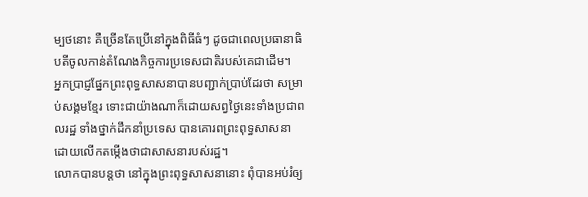ម្បថនោះ គឺច្រើនតែប្រើនៅក្នុងពិធីធំៗ ដូចជាពេលប្រធានាធិបតីចូលកាន់តំណែងកិច្ចការប្រទេសជាតិរបស់គេជាដើម។
អ្នកប្រាជ្ញផ្នែកព្រះពុទ្ធសាសនាបានបញ្ជាក់ប្រាប់ដែរថា សម្រាប់សង្គមខ្មែរ ទោះជាយ៉ាងណាក៏ដោយសព្វថ្ងៃនេះទាំងប្រជាពលរដ្ឋ ទាំងថ្នាក់ដឹកនាំប្រទេស បានគោរពព្រះពុទ្ធសាសនា ដោយលើកតម្កើងថាជាសាសនារបស់រដ្ឋ។
លោកបានបន្តថា នៅក្នុងព្រះពុទ្ធសាសនានោះ ពុំបានអប់រំឲ្យ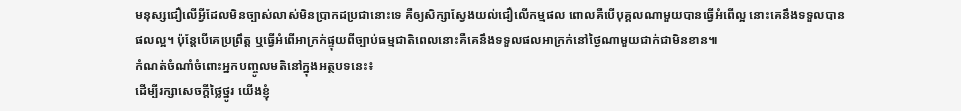មនុស្សជឿលើអ្វីដែលមិនច្បាស់លាស់មិនប្រាកដប្រជានោះទេ គឺឲ្យសិក្សាស្វែងយល់ជឿលើកម្មផល ពោលគឺបើបុគ្គលណាមួយបានធ្វើអំពើល្អ នោះគេនឹងទទួលបានផលល្អ។ ប៉ុន្តែបើគេប្រព្រឹត្ត ឬធ្វើអំពើអាក្រក់ផ្ទុយពីច្បាប់ធម្មជាតិពេលនោះគឺគេនឹងទទួលផលអាក្រក់នៅថ្ងៃណាមួយជាក់ជាមិនខាន៕
កំណត់ចំណាំចំពោះអ្នកបញ្ចូលមតិនៅក្នុងអត្ថបទនេះ៖
ដើម្បីរក្សាសេចក្ដីថ្លៃថ្នូរ យើងខ្ញុំ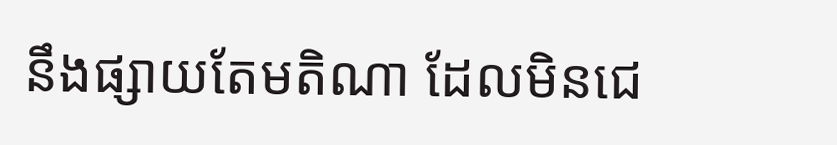នឹងផ្សាយតែមតិណា ដែលមិនជេ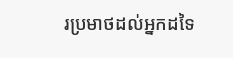រប្រមាថដល់អ្នកដទៃ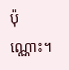ប៉ុណ្ណោះ។